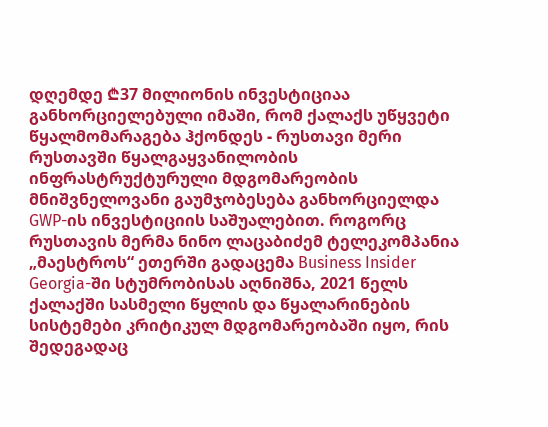დღემდე ₾37 მილიონის ინვესტიციაა განხორციელებული იმაში, რომ ქალაქს უწყვეტი წყალმომარაგება ჰქონდეს - რუსთავი მერი
რუსთავში წყალგაყვანილობის ინფრასტრუქტურული მდგომარეობის მნიშვნელოვანი გაუმჯობესება განხორციელდა GWP-ის ინვესტიციის საშუალებით. როგორც რუსთავის მერმა ნინო ლაცაბიძემ ტელეკომპანია „მაესტროს“ ეთერში გადაცემა Business Insider Georgia-ში სტუმრობისას აღნიშნა, 2021 წელს ქალაქში სასმელი წყლის და წყალარინების სისტემები კრიტიკულ მდგომარეობაში იყო, რის შედეგადაც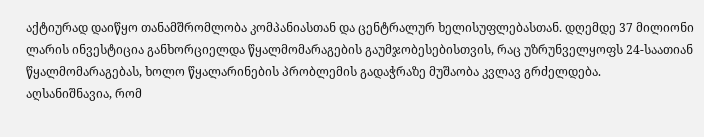აქტიურად დაიწყო თანამშრომლობა კომპანიასთან და ცენტრალურ ხელისუფლებასთან. დღემდე 37 მილიონი ლარის ინვესტიცია განხორციელდა წყალმომარაგების გაუმჯობესებისთვის, რაც უზრუნველყოფს 24-საათიან წყალმომარაგებას, ხოლო წყალარინების პრობლემის გადაჭრაზე მუშაობა კვლავ გრძელდება.
აღსანიშნავია, რომ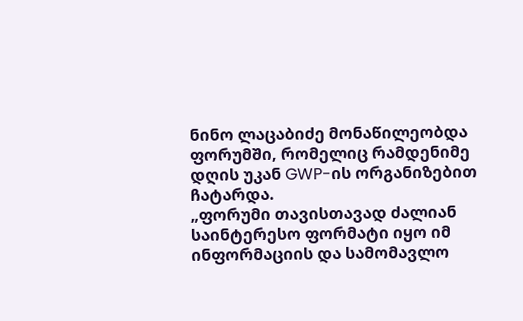ნინო ლაცაბიძე მონაწილეობდა ფორუმში, რომელიც რამდენიმე დღის უკან GWP-ის ორგანიზებით ჩატარდა.
„ფორუმი თავისთავად ძალიან საინტერესო ფორმატი იყო იმ ინფორმაციის და სამომავლო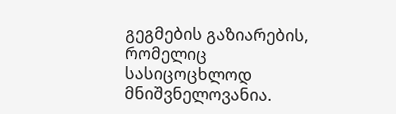გეგმების გაზიარების, რომელიც სასიცოცხლოდ მნიშვნელოვანია.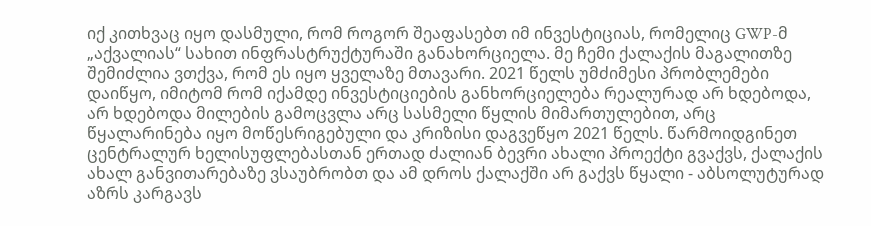იქ კითხვაც იყო დასმული, რომ როგორ შეაფასებთ იმ ინვესტიციას, რომელიც GWP-მ „აქვალიას“ სახით ინფრასტრუქტურაში განახორციელა. მე ჩემი ქალაქის მაგალითზე შემიძლია ვთქვა, რომ ეს იყო ყველაზე მთავარი. 2021 წელს უმძიმესი პრობლემები დაიწყო, იმიტომ რომ იქამდე ინვესტიციების განხორციელება რეალურად არ ხდებოდა, არ ხდებოდა მილების გამოცვლა არც სასმელი წყლის მიმართულებით, არც წყალარინება იყო მოწესრიგებული და კრიზისი დაგვეწყო 2021 წელს. წარმოიდგინეთ ცენტრალურ ხელისუფლებასთან ერთად ძალიან ბევრი ახალი პროექტი გვაქვს, ქალაქის ახალ განვითარებაზე ვსაუბრობთ და ამ დროს ქალაქში არ გაქვს წყალი - აბსოლუტურად აზრს კარგავს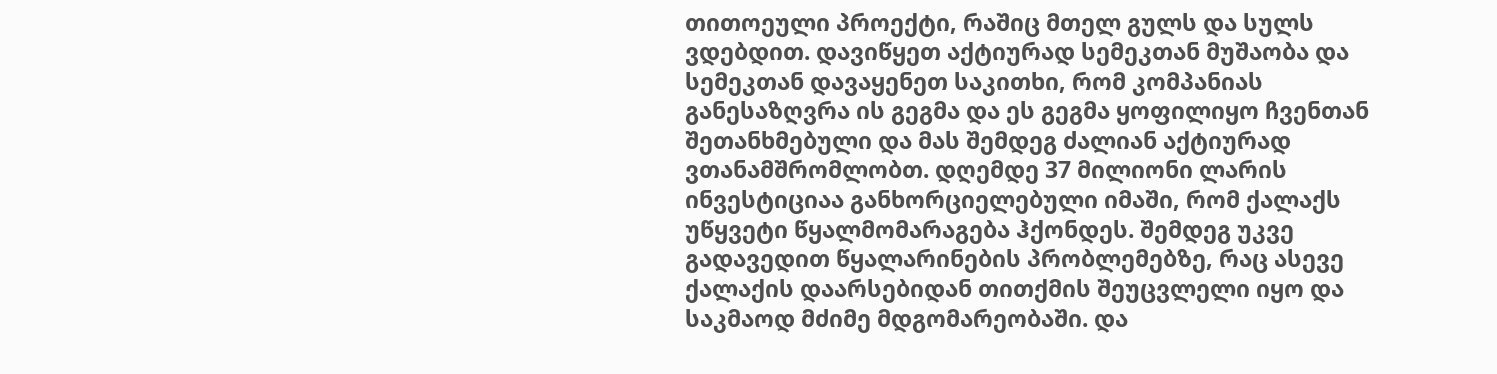თითოეული პროექტი, რაშიც მთელ გულს და სულს ვდებდით. დავიწყეთ აქტიურად სემეკთან მუშაობა და სემეკთან დავაყენეთ საკითხი, რომ კომპანიას განესაზღვრა ის გეგმა და ეს გეგმა ყოფილიყო ჩვენთან შეთანხმებული და მას შემდეგ ძალიან აქტიურად ვთანამშრომლობთ. დღემდე 37 მილიონი ლარის ინვესტიციაა განხორციელებული იმაში, რომ ქალაქს უწყვეტი წყალმომარაგება ჰქონდეს. შემდეგ უკვე გადავედით წყალარინების პრობლემებზე, რაც ასევე ქალაქის დაარსებიდან თითქმის შეუცვლელი იყო და საკმაოდ მძიმე მდგომარეობაში. და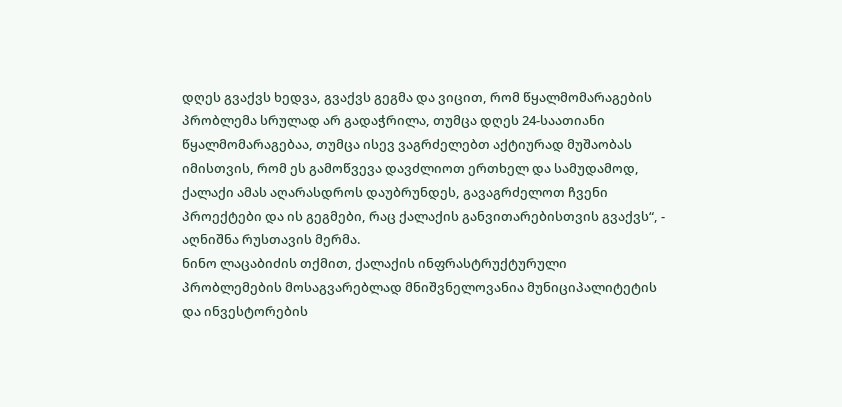დღეს გვაქვს ხედვა, გვაქვს გეგმა და ვიცით, რომ წყალმომარაგების პრობლემა სრულად არ გადაჭრილა, თუმცა დღეს 24-საათიანი წყალმომარაგებაა, თუმცა ისევ ვაგრძელებთ აქტიურად მუშაობას იმისთვის, რომ ეს გამოწვევა დავძლიოთ ერთხელ და სამუდამოდ, ქალაქი ამას აღარასდროს დაუბრუნდეს, გავაგრძელოთ ჩვენი პროექტები და ის გეგმები, რაც ქალაქის განვითარებისთვის გვაქვს“, - აღნიშნა რუსთავის მერმა.
ნინო ლაცაბიძის თქმით, ქალაქის ინფრასტრუქტურული პრობლემების მოსაგვარებლად მნიშვნელოვანია მუნიციპალიტეტის და ინვესტორების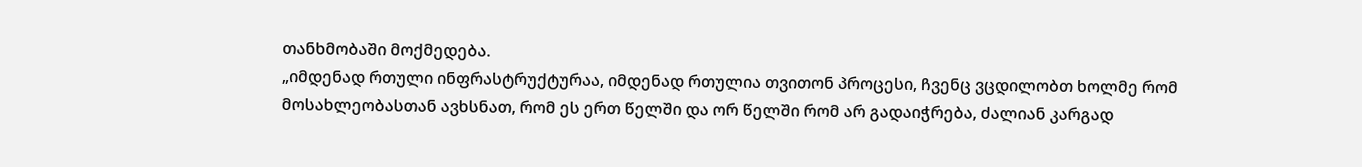თანხმობაში მოქმედება.
„იმდენად რთული ინფრასტრუქტურაა, იმდენად რთულია თვითონ პროცესი, ჩვენც ვცდილობთ ხოლმე რომ მოსახლეობასთან ავხსნათ, რომ ეს ერთ წელში და ორ წელში რომ არ გადაიჭრება, ძალიან კარგად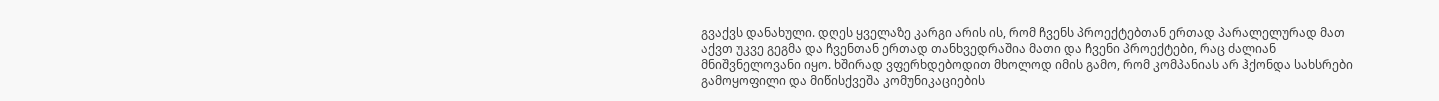გვაქვს დანახული. დღეს ყველაზე კარგი არის ის, რომ ჩვენს პროექტებთან ერთად პარალელურად მათ აქვთ უკვე გეგმა და ჩვენთან ერთად თანხვედრაშია მათი და ჩვენი პროექტები, რაც ძალიან მნიშვნელოვანი იყო. ხშირად ვფერხდებოდით მხოლოდ იმის გამო, რომ კომპანიას არ ჰქონდა სახსრები გამოყოფილი და მიწისქვეშა კომუნიკაციების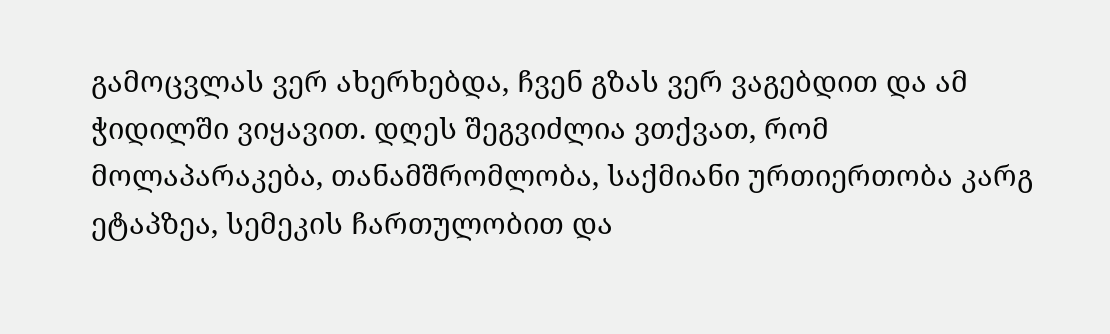გამოცვლას ვერ ახერხებდა, ჩვენ გზას ვერ ვაგებდით და ამ ჭიდილში ვიყავით. დღეს შეგვიძლია ვთქვათ, რომ მოლაპარაკება, თანამშრომლობა, საქმიანი ურთიერთობა კარგ ეტაპზეა, სემეკის ჩართულობით და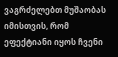ვაგრძელებთ მუშაობას იმისთვის, რომ ეფექტიანი იყოს ჩვენი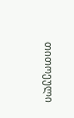თითოეული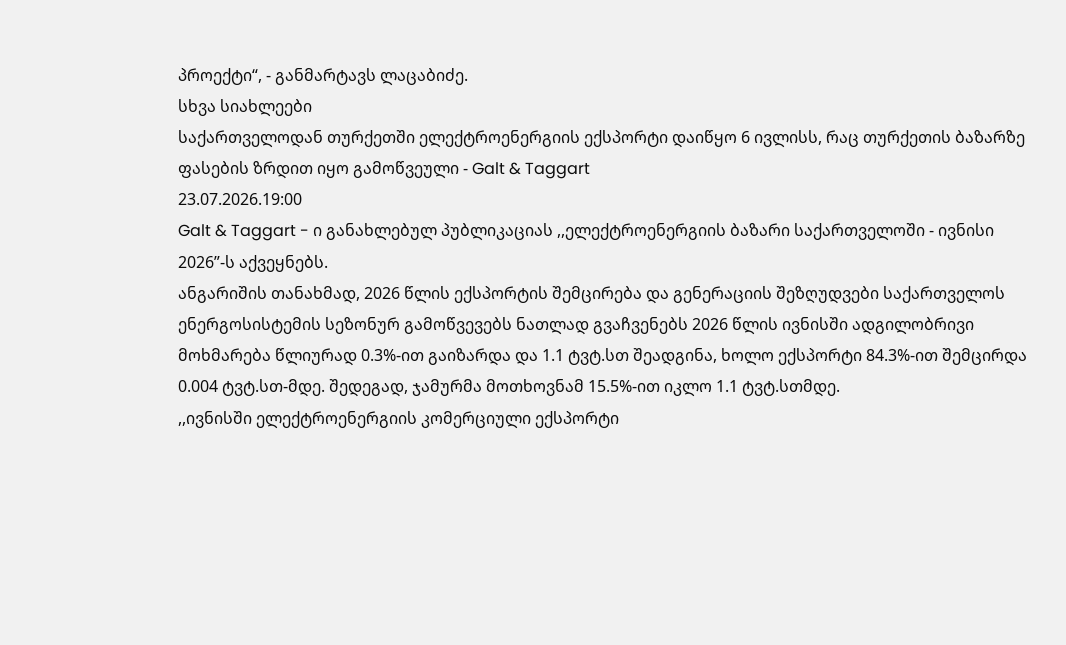პროექტი“, - განმარტავს ლაცაბიძე.
სხვა სიახლეები
საქართველოდან თურქეთში ელექტროენერგიის ექსპორტი დაიწყო 6 ივლისს, რაც თურქეთის ბაზარზე ფასების ზრდით იყო გამოწვეული - Galt & Taggart
23.07.2026.19:00
Galt & Taggart - ი განახლებულ პუბლიკაციას ,,ელექტროენერგიის ბაზარი საქართველოში - ივნისი 2026”-ს აქვეყნებს.
ანგარიშის თანახმად, 2026 წლის ექსპორტის შემცირება და გენერაციის შეზღუდვები საქართველოს ენერგოსისტემის სეზონურ გამოწვევებს ნათლად გვაჩვენებს 2026 წლის ივნისში ადგილობრივი მოხმარება წლიურად 0.3%-ით გაიზარდა და 1.1 ტვტ.სთ შეადგინა, ხოლო ექსპორტი 84.3%-ით შემცირდა 0.004 ტვტ.სთ-მდე. შედეგად, ჯამურმა მოთხოვნამ 15.5%-ით იკლო 1.1 ტვტ.სთმდე.
,,ივნისში ელექტროენერგიის კომერციული ექსპორტი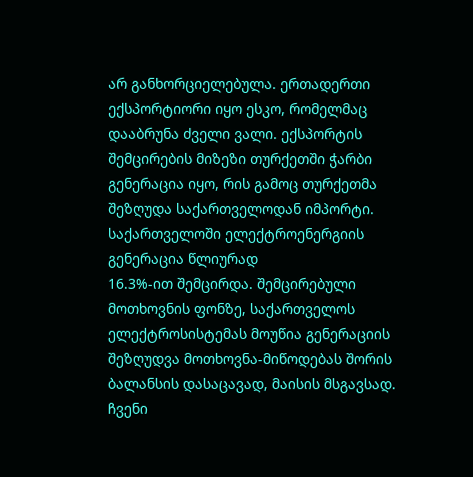არ განხორციელებულა. ერთადერთი ექსპორტიორი იყო ესკო, რომელმაც დააბრუნა ძველი ვალი. ექსპორტის
შემცირების მიზეზი თურქეთში ჭარბი გენერაცია იყო, რის გამოც თურქეთმა შეზღუდა საქართველოდან იმპორტი. საქართველოში ელექტროენერგიის გენერაცია წლიურად
16.3%-ით შემცირდა. შემცირებული მოთხოვნის ფონზე, საქართველოს ელექტროსისტემას მოუწია გენერაციის შეზღუდვა მოთხოვნა-მიწოდებას შორის ბალანსის დასაცავად, მაისის მსგავსად. ჩვენი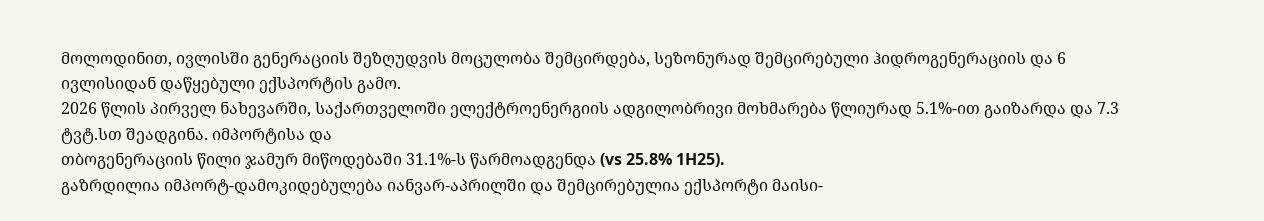მოლოდინით, ივლისში გენერაციის შეზღუდვის მოცულობა შემცირდება, სეზონურად შემცირებული ჰიდროგენერაციის და 6
ივლისიდან დაწყებული ექსპორტის გამო.
2026 წლის პირველ ნახევარში, საქართველოში ელექტროენერგიის ადგილობრივი მოხმარება წლიურად 5.1%-ით გაიზარდა და 7.3 ტვტ.სთ შეადგინა. იმპორტისა და
თბოგენერაციის წილი ჯამურ მიწოდებაში 31.1%-ს წარმოადგენდა (vs 25.8% 1H25).
გაზრდილია იმპორტ-დამოკიდებულება იანვარ-აპრილში და შემცირებულია ექსპორტი მაისი-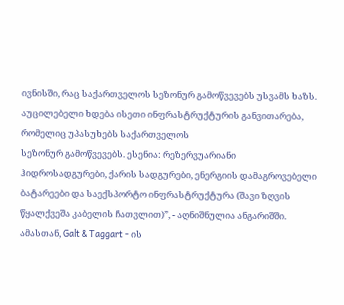ივნისში, რაც საქართველოს სეზონურ გამოწვევებს უსვამს ხაზს. აუცილებელი ხდება ისეთი ინფრასტრუქტურის განვითარება, რომელიც უპასუხებს საქართველოს
სეზონურ გამოწვევებს. ესენია: რეზერვუარიანი ჰიდროსადგურები, ქარის სადგურები, ენერგიის დამაგროვებელი ბატარეები და საექსპორტო ინფრასტრუქტურა (შავი ზღვის წყალქვეშა კაბელის ჩათვლით)”, - აღნიშნულია ანგარიშში.
ამასთან, Galt & Taggart - ის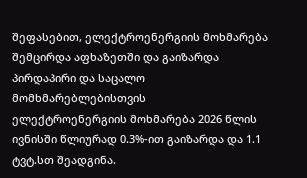შეფასებით, ელექტროენერგიის მოხმარება შემცირდა აფხაზეთში და გაიზარდა პირდაპირი და საცალო მომხმარებლებისთვის
ელექტროენერგიის მოხმარება 2026 წლის ივნისში წლიურად 0.3%-ით გაიზარდა და 1.1 ტვტ.სთ შეადგინა.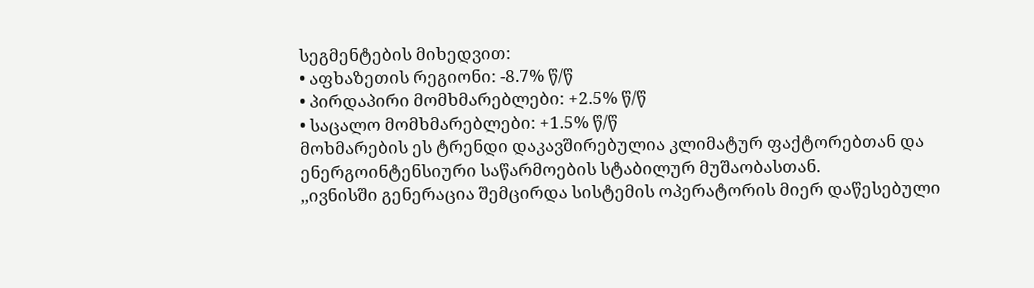სეგმენტების მიხედვით:
• აფხაზეთის რეგიონი: -8.7% წ/წ
• პირდაპირი მომხმარებლები: +2.5% წ/წ
• საცალო მომხმარებლები: +1.5% წ/წ
მოხმარების ეს ტრენდი დაკავშირებულია კლიმატურ ფაქტორებთან და ენერგოინტენსიური საწარმოების სტაბილურ მუშაობასთან.
,,ივნისში გენერაცია შემცირდა სისტემის ოპერატორის მიერ დაწესებული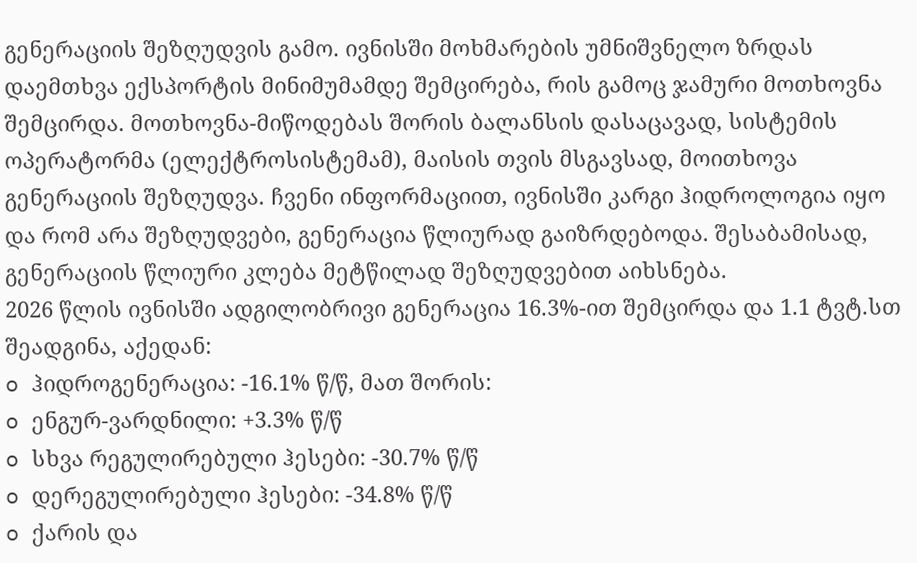გენერაციის შეზღუდვის გამო. ივნისში მოხმარების უმნიშვნელო ზრდას დაემთხვა ექსპორტის მინიმუმამდე შემცირება, რის გამოც ჯამური მოთხოვნა შემცირდა. მოთხოვნა-მიწოდებას შორის ბალანსის დასაცავად, სისტემის ოპერატორმა (ელექტროსისტემამ), მაისის თვის მსგავსად, მოითხოვა გენერაციის შეზღუდვა. ჩვენი ინფორმაციით, ივნისში კარგი ჰიდროლოგია იყო და რომ არა შეზღუდვები, გენერაცია წლიურად გაიზრდებოდა. შესაბამისად, გენერაციის წლიური კლება მეტწილად შეზღუდვებით აიხსნება.
2026 წლის ივნისში ადგილობრივი გენერაცია 16.3%-ით შემცირდა და 1.1 ტვტ.სთ შეადგინა, აქედან:
o ჰიდროგენერაცია: -16.1% წ/წ, მათ შორის:
o ენგურ-ვარდნილი: +3.3% წ/წ
o სხვა რეგულირებული ჰესები: -30.7% წ/წ
o დერეგულირებული ჰესები: -34.8% წ/წ
o ქარის და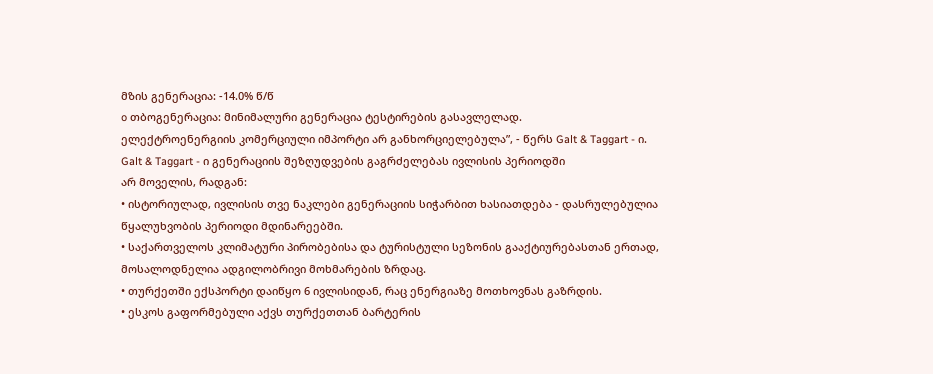მზის გენერაცია: -14.0% წ/წ
o თბოგენერაცია: მინიმალური გენერაცია ტესტირების გასავლელად.
ელექტროენერგიის კომერციული იმპორტი არ განხორციელებულა”, - წერს Galt & Taggart - ი.
Galt & Taggart - ი გენერაციის შეზღუდვების გაგრძელებას ივლისის პერიოდში
არ მოველის, რადგან:
• ისტორიულად, ივლისის თვე ნაკლები გენერაციის სიჭარბით ხასიათდება - დასრულებულია წყალუხვობის პერიოდი მდინარეებში.
• საქართველოს კლიმატური პირობებისა და ტურისტული სეზონის გააქტიურებასთან ერთად, მოსალოდნელია ადგილობრივი მოხმარების ზრდაც.
• თურქეთში ექსპორტი დაიწყო 6 ივლისიდან, რაც ენერგიაზე მოთხოვნას გაზრდის.
• ესკოს გაფორმებული აქვს თურქეთთან ბარტერის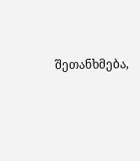შეთანხმება,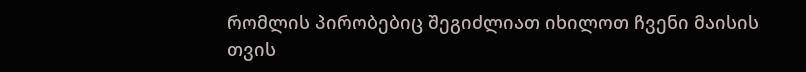რომლის პირობებიც შეგიძლიათ იხილოთ ჩვენი მაისის თვის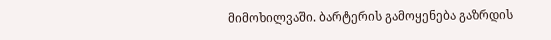მიმოხილვაში. ბარტერის გამოყენება გაზრდის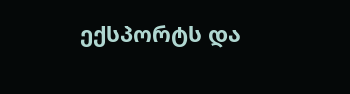ექსპორტს და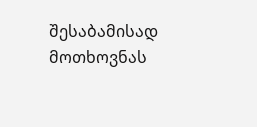შესაბამისად მოთხოვნას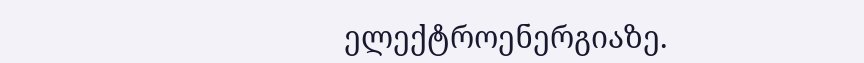ელექტროენერგიაზე.